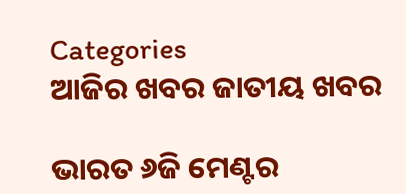Categories
ଆଜିର ଖବର ଜାତୀୟ ଖବର

ଭାରତ ୬ଜି ମେଣ୍ଟର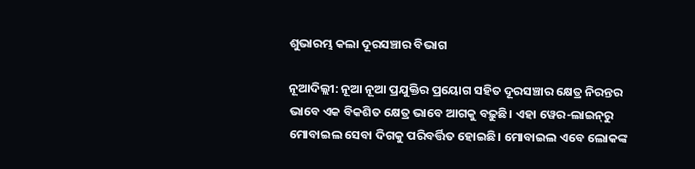ଶୁଭାରମ୍ଭ କଲା ଦୂରସଞ୍ଚାର ବିଭାଗ

ନୂଆଦିଲ୍ଲୀ: ନୂଆ ନୂଆ ପ୍ରଯୁକ୍ତିର ପ୍ରୟୋଗ ସହିତ ଦୂରସଞ୍ଚାର କ୍ଷେତ୍ର ନିରନ୍ତର ଭାବେ ଏକ ବିକଶିତ କ୍ଷେତ୍ର ଭାବେ ଆଗକୁ ବଢ଼ୁଛି। ଏହା ୱେର-ଲାଇନ୍‌ରୁ ମୋବାଇଲ ସେବା ଦିଗକୁ ପରିବର୍ତ୍ତିତ ହୋଇଛି। ମୋବାଇଲ ଏବେ ଲୋକଙ୍କ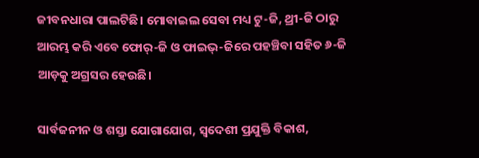ଜୀବନଧାରା ପାଲଟିଛି। ମୋବାଇଲ ସେବା ମଧ୍ୟ ଟୁ-ଜି, ଥ୍ରୀ-ଜି ଠାରୁ ଆରମ୍ଭ କରି ଏବେ ଫୋର୍‌-ଜି ଓ ଫାଇଭ୍‌-ଜିରେ ପହଞ୍ଚିବା ସହିତ ୬-ଜି ଆଡ଼କୁ ଅଗ୍ରସର ହେଉଛି।

ସାର୍ବଜନୀନ ଓ ଶସ୍ତା ଯୋଗାଯୋଗ, ସ୍ୱଦେଶୀ ପ୍ରଯୁକ୍ତି ବିକାଶ,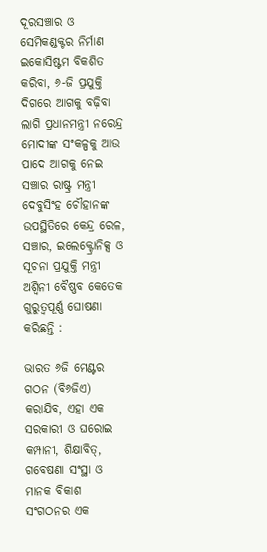ଦୂରସଞ୍ଚାର ଓ ସେମିକଣ୍ଡକ୍ଟର ନିର୍ମାଣ ଇକୋସିଷ୍ଟମ ବିକଶିତ କରିବା, ୬-ଜି ପ୍ରଯୁକ୍ତି ଦିଗରେ ଆଗକୁ ବଢ଼ିବା ଲାଗି ପ୍ରଧାନମନ୍ତ୍ରୀ ନରେନ୍ଦ୍ର ମୋଦୀଙ୍କ ସଂକଳ୍ପକୁ ଆଉ ପାଦେ ଆଗକୁ ନେଇ ସଞ୍ଚାର ରାଷ୍ଟ୍ର ମନ୍ତ୍ରୀ ଦେବୁସିଂହ ଚୌହାନଙ୍କ ଉପସ୍ଥିତିରେ କେନ୍ଦ୍ର ରେଳ, ସଞ୍ଚାର, ଇଲେକ୍ଟ୍ରୋନିକ୍ସ ଓ ସୂଚନା ପ୍ରଯୁକ୍ତି ମନ୍ତ୍ରୀ ଅଶ୍ୱିନୀ ବୈଷ୍ଣବ କେତେକ ଗୁରୁତ୍ୱପୂର୍ଣ୍ଣ ଘୋଷଣା କରିଛନ୍ତି :

ଭାରତ ୬ଜି ମେଣ୍ଟର ଗଠନ (ବି୬ଜିଏ) କରାଯିବ, ଏହା ଏକ ସରକାରୀ ଓ ଘରୋଇ କମ୍ପାନୀ, ଶିକ୍ଷାବିତ୍‌, ଗବେଷଣା ସଂସ୍ଥା ଓ ମାନକ ବିକାଶ ସଂଗଠନର ଏକ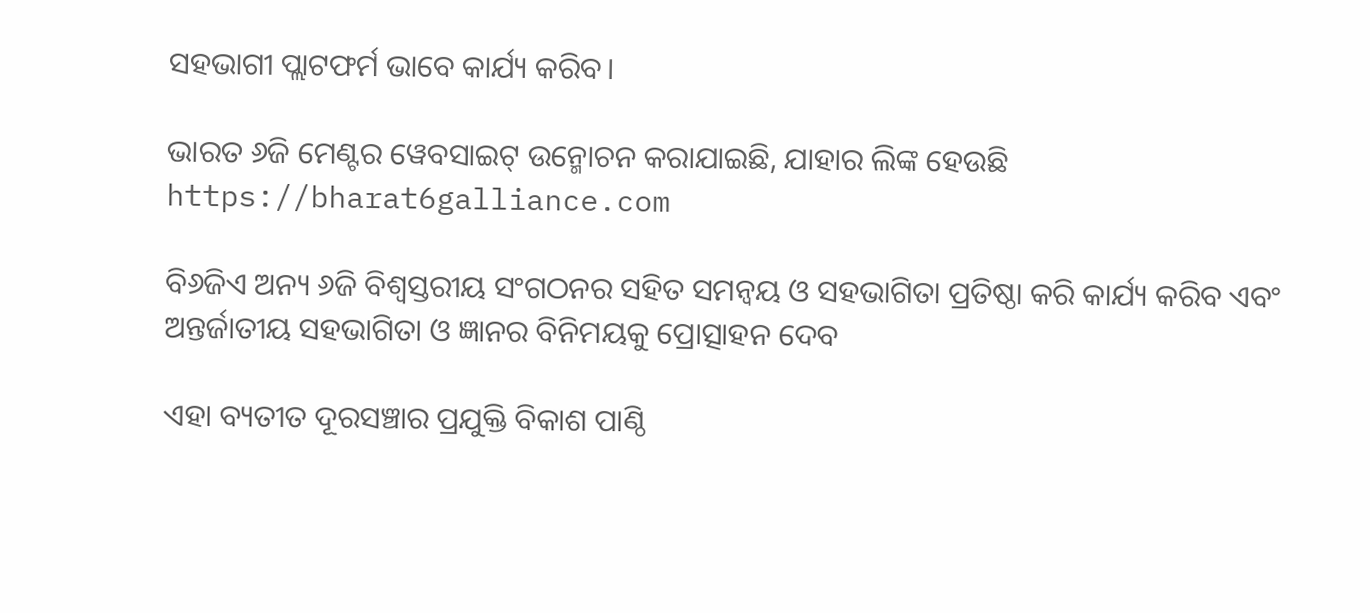ସହଭାଗୀ ପ୍ଲାଟଫର୍ମ ଭାବେ କାର୍ଯ୍ୟ କରିବ।

ଭାରତ ୬ଜି ମେଣ୍ଟର ୱେବସାଇଟ୍‌ ଉନ୍ମୋଚନ କରାଯାଇଛି, ଯାହାର ଲିଙ୍କ ହେଉଛି https://bharat6galliance.com

ବି୬ଜିଏ ଅନ୍ୟ ୬ଜି ବିଶ୍ୱସ୍ତରୀୟ ସଂଗଠନର ସହିତ ସମନ୍ୱୟ ଓ ସହଭାଗିତା ପ୍ରତିଷ୍ଠା କରି କାର୍ଯ୍ୟ କରିବ ଏବଂ ଅନ୍ତର୍ଜାତୀୟ ସହଭାଗିତା ଓ ଜ୍ଞାନର ବିନିମୟକୁ ପ୍ରୋତ୍ସାହନ ଦେବ

ଏହା ବ୍ୟତୀତ ଦୂରସଞ୍ଚାର ପ୍ରଯୁକ୍ତି ବିକାଶ ପାଣ୍ଠି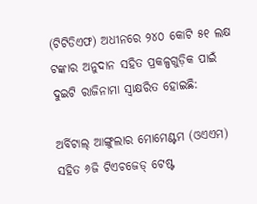(ଟିଟିଡିଏଫ) ଅଧୀନରେ ୨୪୦ କୋଟି ୫୧ ଲକ୍ଷ ଟଙ୍କାର ଅନୁଦାନ ସହିତ ପ୍ରକଳ୍ପଗୁଡ଼ିକ ପାଇଁ ଦୁଇଟି ରାଜିନାମା ସ୍ୱାକ୍ଷରିତ ହୋଇଛି:

ଅର୍ବିଟାଲ୍‌ ଆଙ୍ଗୁଲାର ମୋମେଣ୍ଟମ (ଓଏଏମ) ସହିତ ୬ଜି ଟିଏଚଜେଡ୍‌ ଟେଷ୍ଟ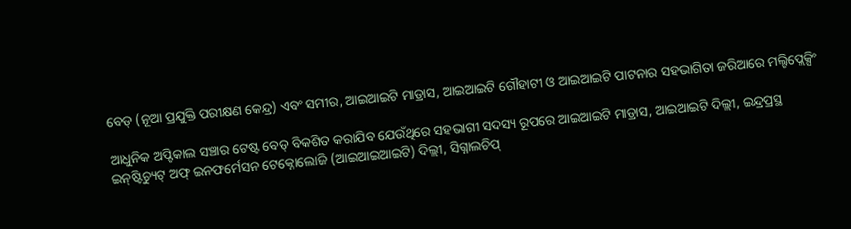ବେଡ୍‌ (ନୂଆ ପ୍ରଯୁକ୍ତି ପରୀକ୍ଷଣ କେନ୍ଦ୍ର) ଏବଂ ସମୀର, ଆଇଆଇଟି ମାଡ୍ରାସ, ଆଇଆଇଟି ଗୌହାଟୀ ଓ ଆଇଆଇଟି ପାଟନାର ସହଭାଗିତା ଜରିଆରେ ମଲ୍ଟିପ୍ଲେକ୍ସିଂ

ଆଧୁନିକ ଅପ୍ଟିକାଲ ସଞ୍ଚାର ଟେଷ୍ଟ ବେଡ୍‌ ବିକଶିତ କରାଯିବ ଯେଉଁଥିରେ ସହଭାଗୀ ସଦସ୍ୟ ରୂପରେ ଆଇଆଇଟି ମାଡ୍ରାସ, ଆଇଆଇଟି ଦିଲ୍ଲୀ, ଇନ୍ଦ୍ରପ୍ରସ୍ଥ ଇନ୍‌ଷ୍ଟିଚ୍ୟୁଟ୍‌ ଅଫ୍‌ ଇନଫର୍ମେସନ ଟେକ୍ନୋଲୋଜି (ଆଇଆଇଆଇଟି) ଦିଲ୍ଲୀ, ସିଗ୍ନାଲଚିପ୍‌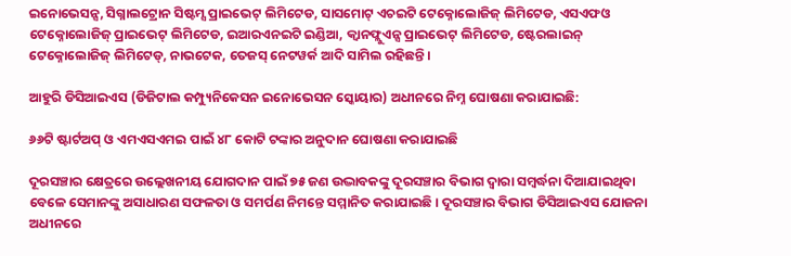ଇନୋଭେସନ୍ସ, ସିଗ୍ନାଲଟ୍ରୋନ ସିଷ୍ଟମ୍ସ ପ୍ରାଇଭେଟ୍‌ ଲିମିଟେଡ, ସାସମୋଟ୍‌ ଏଚଇଟି ଟେକ୍ନୋଲୋଜିଜ୍‌ ଲିମିଟେଡ, ଏସଏଫଓ ଟେକ୍ନୋଲୋଜିଜ୍‌ ପ୍ରାଇଭେଟ୍‌ ଲିମିଟେଡ, ଇଆରଏନଇଟି ଇଣ୍ଡିଆ, କ୍ୱାନଫ୍ଲୁଏନ୍ସ ପ୍ରାଇଭେଟ୍ ଲିମିଟେଡ, ଷ୍ଟେରଲାଇନ୍‌ ଟେକ୍ନୋଲୋଜିଜ୍‌ ଲିମିଟେଡ୍‌, ନାଭଟେକ, ତେଜସ୍‌ ନେଟୱର୍କ ଆଦି ସାମିଲ ରହିଛନ୍ତି।

ଆହୁରି ଡିସିଆଇଏସ (ଡିଜିଟାଲ କମ୍ପ୍ୟୁନିକେସନ ଇନୋଭେସନ ସ୍କୋୟାର) ଅଧୀନରେ ନିମ୍ନ ଘୋଷଣା କରାଯାଇଛି:

୬୬ଟି ଷ୍ଟାର୍ଟଅପ୍‌ ଓ ଏମଏସଏମଇ ପାଇଁ ୪୮ କୋଟି ଟଙ୍କାର ଅନୁଦାନ ଘୋଷଣା କରାଯାଇଛି

ଦୂରସଞ୍ଚାର କ୍ଷେତ୍ରରେ ଉଲ୍ଲେଖନୀୟ ଯୋଗଦାନ ପାଇଁ ୭୫ ଜଣ ଉଦ୍ଭାବକଙ୍କୁ ଦୂରସଞ୍ଚାର ବିଭାଗ ଦ୍ୱାରା ସମ୍ବର୍ଦ୍ଧନା ଦିଆଯାଇଥିବା ବେଳେ ସେମାନଙ୍କୁ ଅସାଧାରଣ ସଫଳତା ଓ ସମର୍ପଣ ନିମନ୍ତେ ସମ୍ମାନିତ କରାଯାଇଛି। ଦୂରସଞ୍ଚାର ବିଭାଗ ଡିସିଆଇଏସ ଯୋଜନା ଅଧୀନରେ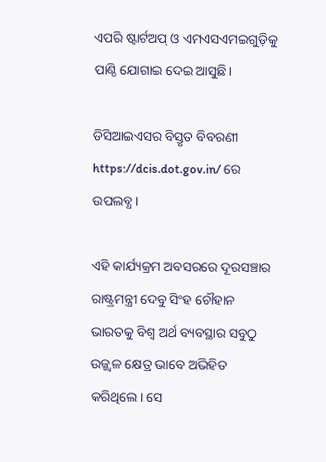ଏପରି ଷ୍ଟାର୍ଟଅପ୍ ଓ ଏମଏସଏମଇଗୁଡ଼ିକୁ ପାଣ୍ଠି ଯୋଗାଇ ଦେଇ ଆସୁଛି।

ଡିସିଆଇଏସର ବିସ୍ତୃତ ବିବରଣୀ https://dcis.dot.gov.in/ ରେ ଉପଲବ୍ଧ।

ଏହି କାର୍ଯ୍ୟକ୍ରମ ଅବସରରେ ଦୂରସଞ୍ଚାର ରାଷ୍ଟ୍ରମନ୍ତ୍ରୀ ଦେବୁ ସିଂହ ଚୌହାନ ଭାରତକୁ ବିଶ୍ୱ ଅର୍ଥ ବ୍ୟବସ୍ଥାର ସବୁଠୁ ଉଜ୍ଜ୍ୱଳ କ୍ଷେତ୍ର ଭାବେ ଅଭିହିତ କରିଥିଲେ। ସେ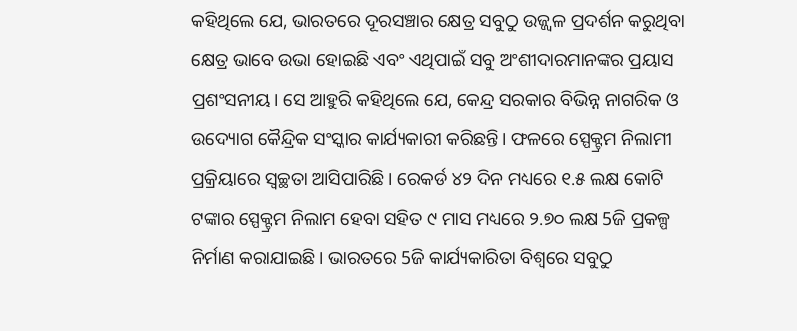କହିଥିଲେ ଯେ, ଭାରତରେ ଦୂରସଞ୍ଚାର କ୍ଷେତ୍ର ସବୁଠୁ ଉଜ୍ଜ୍ୱଳ ପ୍ରଦର୍ଶନ କରୁଥିବା କ୍ଷେତ୍ର ଭାବେ ଉଭା ହୋଇଛି ଏବଂ ଏଥିପାଇଁ ସବୁ ଅଂଶୀଦାରମାନଙ୍କର ପ୍ରୟାସ ପ୍ରଶଂସନୀୟ। ସେ ଆହୁରି କହିଥିଲେ ଯେ, କେନ୍ଦ୍ର ସରକାର ବିଭିନ୍ନ ନାଗରିକ ଓ ଉଦ୍ୟୋଗ କୈନ୍ଦ୍ରିକ ସଂସ୍କାର କାର୍ଯ୍ୟକାରୀ କରିଛନ୍ତି। ଫଳରେ ସ୍ପେକ୍ଟ୍ରମ ନିଲାମୀ ପ୍ରକ୍ରିୟାରେ ସ୍ୱଚ୍ଛତା ଆସିପାରିଛି। ରେକର୍ଡ ୪୨ ଦିନ ମଧ୍ୟରେ ୧.୫ ଲକ୍ଷ କୋଟି ଟଙ୍କାର ସ୍ପେକ୍ଟ୍ରମ ନିଲାମ ହେବା ସହିତ ୯ ମାସ ମଧ୍ୟରେ ୨.୭୦ ଲକ୍ଷ 5ଜି ପ୍ରକଳ୍ପ ନିର୍ମାଣ କରାଯାଇଛି। ଭାରତରେ 5ଜି କାର୍ଯ୍ୟକାରିତା ବିଶ୍ୱରେ ସବୁଠୁ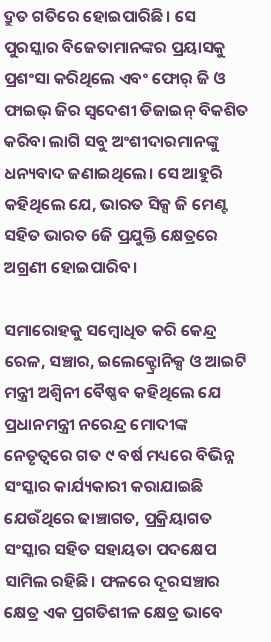ଦ୍ରୁତ ଗତିରେ ହୋଇପାରିଛି। ସେ ପୁରସ୍କାର ବିଜେତାମାନଙ୍କର ପ୍ରୟାସକୁ ପ୍ରଶଂସା କରିଥିଲେ ଏବଂ ଫୋର୍‌ ଜି ଓ ଫାଇଭ୍‌ ଜିର ସ୍ୱଦେଶୀ ଡିଜାଇନ୍‌ ବିକଶିତ କରିବା ଲାଗି ସବୁ ଅଂଶୀଦାରମାନଙ୍କୁ ଧନ୍ୟବାଦ ଜଣାଇଥିଲେ। ସେ ଆହୁରି କହିଥିଲେ ଯେ, ଭାରତ ସିକ୍ସ ଜି ମେଣ୍ଟ ସହିତ ଭାରତ 6ଜି ପ୍ରଯୁକ୍ତି କ୍ଷେତ୍ରରେ ଅଗ୍ରଣୀ ହୋଇପାରିବ।

ସମାରୋହକୁ ସମ୍ବୋଧିତ କରି କେନ୍ଦ୍ର ରେଳ, ସଞ୍ଚାର, ଇଲେକ୍ଟ୍ରୋନିକ୍ସ ଓ ଆଇଟି ମନ୍ତ୍ରୀ ଅଶ୍ୱିନୀ ବୈଷ୍ଣବ କହିଥିଲେ ଯେ ପ୍ରଧାନମନ୍ତ୍ରୀ ନରେନ୍ଦ୍ର ମୋଦୀଙ୍କ ନେତୃତ୍ୱରେ ଗତ ୯ ବର୍ଷ ମଧ୍ୟରେ ବିଭିନ୍ନ ସଂସ୍କାର କାର୍ଯ୍ୟକାରୀ କରାଯାଇଛି ଯେଉଁଥିରେ ଢାଞ୍ଚାଗତ, ପ୍ରକ୍ରିୟାଗତ ସଂସ୍କାର ସହିତ ସହାୟତା ପଦକ୍ଷେପ ସାମିଲ ରହିଛି। ଫଳରେ ଦୂରସଞ୍ଚାର କ୍ଷେତ୍ର ଏକ ପ୍ରଗତିଶୀଳ କ୍ଷେତ୍ର ଭାବେ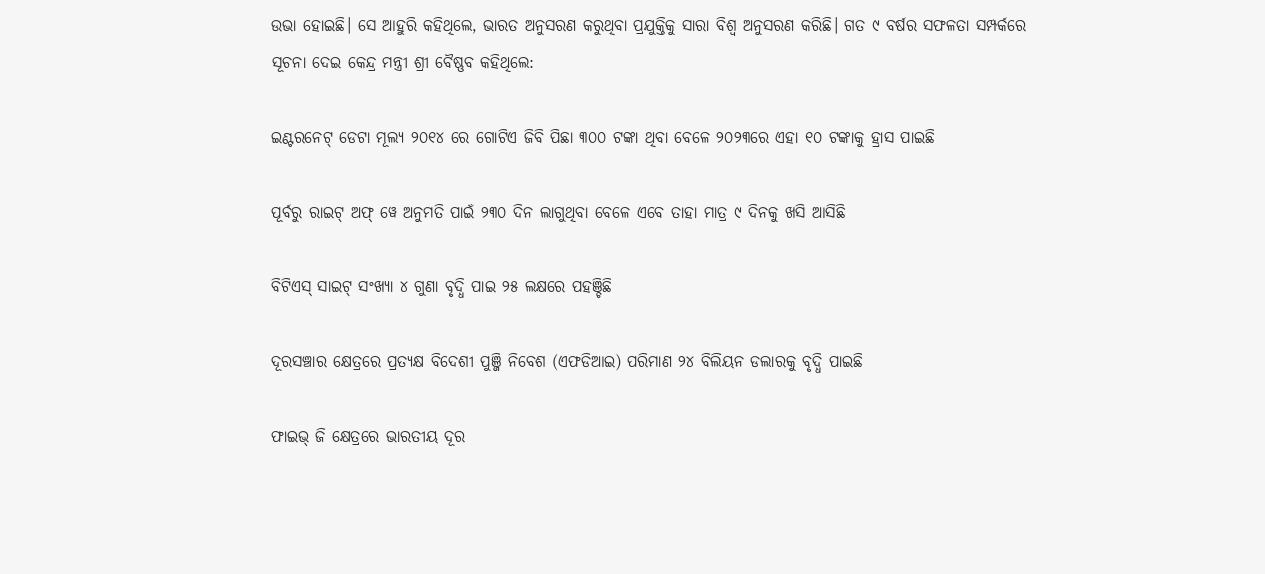ଉଭା ହୋଇଛି। ସେ ଆହୁରି କହିଥିଲେ, ଭାରତ ଅନୁସରଣ କରୁଥିବା ପ୍ରଯୁକ୍ତିକୁ ସାରା ବିଶ୍ୱ ଅନୁସରଣ କରିଛି। ଗତ ୯ ବର୍ଷର ସଫଳତା ସମ୍ପର୍କରେ ସୂଚନା ଦେଇ କେନ୍ଦ୍ର ମନ୍ତ୍ରୀ ଶ୍ରୀ ବୈଷ୍ଣବ କହିଥିଲେ:

ଇଣ୍ଟରନେଟ୍‌ ଡେଟା ମୂଲ୍ୟ ୨୦୧୪ ରେ ଗୋଟିଏ ଜିବି ପିଛା ୩୦୦ ଟଙ୍କା ଥିବା ବେଳେ ୨୦୨୩ରେ ଏହା ୧୦ ଟଙ୍କାକୁ ହ୍ରାସ ପାଇଛି

ପୂର୍ବରୁ ରାଇଟ୍‌ ଅଫ୍‌ ୱେ ଅନୁମତି ପାଇଁ ୨୩୦ ଦିନ ଲାଗୁଥିବା ବେଳେ ଏବେ ତାହା ମାତ୍ର ୯ ଦିନକୁ ଖସି ଆସିଛି

ବିଟିଏସ୍‌ ସାଇଟ୍‌ ସଂଖ୍ୟା ୪ ଗୁଣା ବୃଦ୍ଧି ପାଇ ୨୫ ଲକ୍ଷରେ ପହଞ୍ଚିଛି

ଦୂରସଞ୍ଚାର କ୍ଷେତ୍ରରେ ପ୍ରତ୍ୟକ୍ଷ ବିଦେଶୀ ପୁଞ୍ଜି ନିବେଶ (ଏଫଡିଆଇ) ପରିମାଣ ୨୪ ବିଲିୟନ ଡଲାରକୁ ବୃଦ୍ଧି ପାଇଛି

ଫାଇଭ୍‌ ଜି କ୍ଷେତ୍ରରେ ଭାରତୀୟ ଦୂର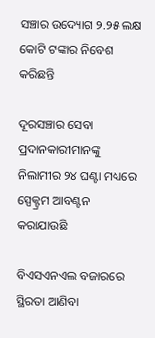ସଞ୍ଚାର ଉଦ୍ୟୋଗ ୨.୨୫ ଲକ୍ଷ କୋଟି ଟଙ୍କାର ନିବେଶ କରିଛନ୍ତି

ଦୂରସଞ୍ଚାର ସେବା ପ୍ରଦାନକାରୀମାନଙ୍କୁ ନିଲାମୀର ୨୪ ଘଣ୍ଟା ମଧ୍ୟରେ ସ୍ପେକ୍ଟ୍ରମ ଆବଣ୍ଟନ କରାଯାଉଛି

ବିଏସଏନଏଲ ବଜାରରେ ସ୍ଥିରତା ଆଣିବା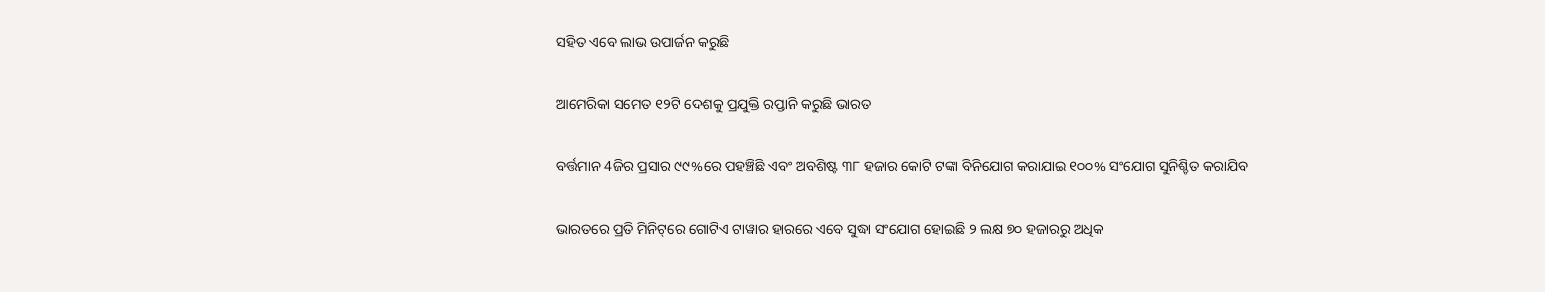ସହିତ ଏବେ ଲାଭ ଉପାର୍ଜନ କରୁଛି

ଆମେରିକା ସମେତ ୧୨ଟି ଦେଶକୁ ପ୍ରଯୁକ୍ତି ରପ୍ତାନି କରୁଛି ଭାରତ

ବର୍ତ୍ତମାନ 4ଜିର ପ୍ରସାର ୯୯%ରେ ପହଞ୍ଚିଛି ଏବଂ ଅବଶିଷ୍ଟ ୩୮ ହଜାର କୋଟି ଟଙ୍କା ବିନିଯୋଗ କରାଯାଇ ୧୦୦% ସଂଯୋଗ ସୁନିଶ୍ଚିତ କରାଯିବ

ଭାରତରେ ପ୍ରତି ମିନିଟ୍‌ରେ ଗୋଟିଏ ଟାୱାର ହାରରେ ଏବେ ସୁଦ୍ଧା ସଂଯୋଗ ହୋଇଛି ୨ ଲକ୍ଷ ୭୦ ହଜାରରୁ ଅଧିକ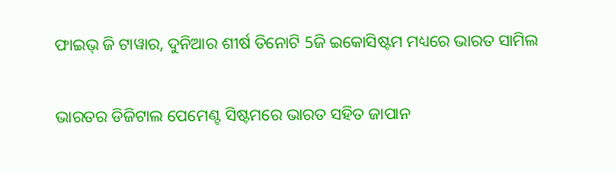ଫାଇଭ୍‌ ଜି ଟାୱାର, ଦୁନିଆର ଶୀର୍ଷ ତିନୋଟି 5ଜି ଇକୋସିଷ୍ଟମ ମଧ୍ୟରେ ଭାରତ ସାମିଲ

ଭାରତର ଡିଜିଟାଲ ପେମେଣ୍ଟ ସିଷ୍ଟମରେ ଭାରତ ସହିତ ଜାପାନ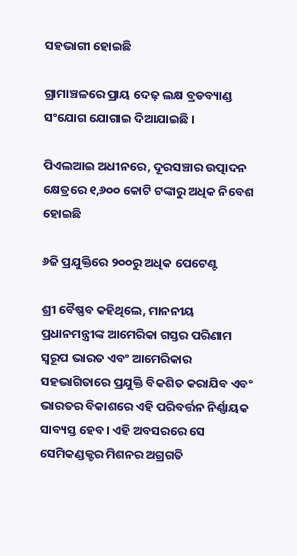ସହଭାଗୀ ହୋଇଛି

ଗ୍ରାମାଞ୍ଚଳରେ ପ୍ରାୟ ଦେଢ଼ ଲକ୍ଷ ବ୍ରଡବ୍ୟାଣ୍ଡ ସଂଯୋଗ ଯୋଗାଇ ଦିଆଯାଇଛି ।

ପିଏଲଆଇ ଅଧୀନରେ, ଦୂରସଞ୍ଚାର ଉତ୍ପାଦନ କ୍ଷେତ୍ରରେ ୧,୬୦୦ କୋଟି ଟଙ୍କାରୁ ଅଧିକ ନିବେଶ ହୋଇଛି

୬ଜି ପ୍ରଯୁକ୍ତିରେ ୨୦୦ରୁ ଅଧିକ ପେଟେଣ୍ଟ

ଶ୍ରୀ ବୈଷ୍ଣବ କହିଥିଲେ, ମାନନୀୟ ପ୍ରଧାନମନ୍ତ୍ରୀଙ୍କ ଆମେରିକା ଗସ୍ତର ପରିଣାମ ସ୍ୱରୂପ ଭାରତ ଏବଂ ଆମେରିକାର ସହଭାଗିତାରେ ପ୍ରଯୁକ୍ତି ବିକଶିତ କରାଯିବ ଏବଂ ଭାରତର ବିକାଶରେ ଏହି ପରିବର୍ତ୍ତନ ନିର୍ଣ୍ଣାୟକ ସାବ୍ୟସ୍ତ ହେବ। ଏହି ଅବସରରେ ସେ ସେମିକଣ୍ଡକ୍ଟର ମିଶନର ଅଗ୍ରଗତି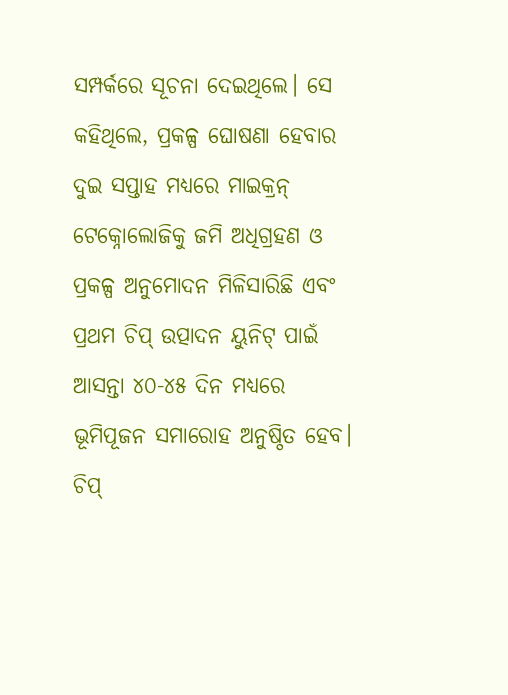ସମ୍ପର୍କରେ ସୂଚନା ଦେଇଥିଲେ। ସେ କହିଥିଲେ, ପ୍ରକଳ୍ପ ଘୋଷଣା ହେବାର ଦୁଇ ସପ୍ତାହ ମଧ୍ୟରେ ମାଇକ୍ରନ୍‌ ଟେକ୍ନୋଲୋଜିକୁ ଜମି ଅଧିଗ୍ରହଣ ଓ ପ୍ରକଳ୍ପ ଅନୁମୋଦନ ମିଳିସାରିଛି ଏବଂ ପ୍ରଥମ ଚିପ୍‌ ଉତ୍ପାଦନ ୟୁନିଟ୍‌ ପାଇଁ ଆସନ୍ତା ୪୦-୪୫ ଦିନ ମଧ୍ୟରେ ଭୂମିପୂଜନ ସମାରୋହ ଅନୁଷ୍ଠିତ ହେବ। ଚିପ୍‌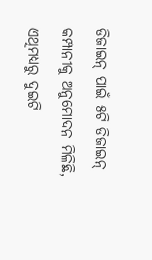ଡିଜାଇନ୍‌ ପାଇଁ ୫ଟି ଡିଜାଇନ୍‌ କମ୍ପାନୀକୁ ଅନୁମୋଦନ ମିଳିଛି, ଏଥିମଧ୍ୟରୁ ଦୁଇଟି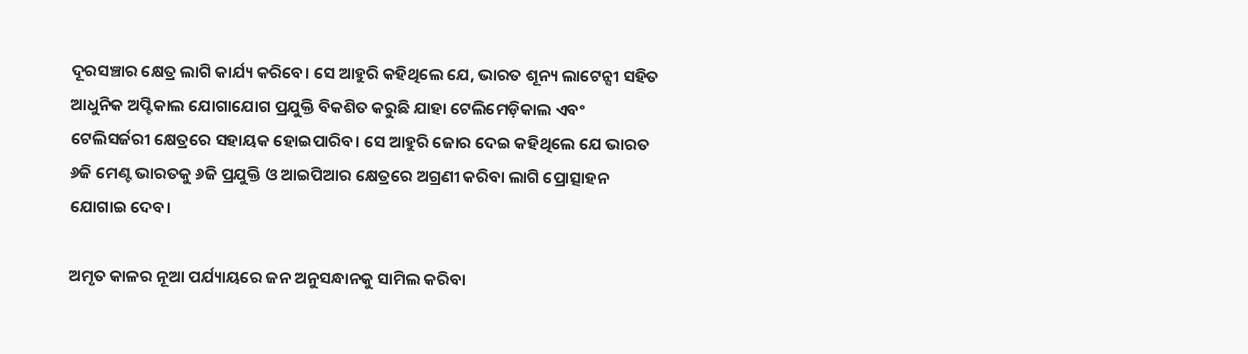ଦୂରସଞ୍ଚାର କ୍ଷେତ୍ର ଲାଗି କାର୍ଯ୍ୟ କରିବେ। ସେ ଆହୁରି କହିଥିଲେ ଯେ, ଭାରତ ଶୂନ୍ୟ ଲାଟେନ୍ସୀ ସହିତ ଆଧୁନିକ ଅପ୍ଟିକାଲ ଯୋଗାଯୋଗ ପ୍ରଯୁକ୍ତି ବିକଶିତ କରୁଛି ଯାହା ଟେଲିମେଡ଼ିକାଲ ଏବଂ ଟେଲିସର୍ଜରୀ କ୍ଷେତ୍ରରେ ସହାୟକ ହୋଇପାରିବ। ସେ ଆହୁରି ଜୋର ଦେଇ କହିଥିଲେ ଯେ ଭାରତ ୬ଜି ମେଣ୍ଟ ଭାରତକୁ ୬ଜି ପ୍ରଯୁକ୍ତି ଓ ଆଇପିଆର କ୍ଷେତ୍ରରେ ଅଗ୍ରଣୀ କରିବା ଲାଗି ପ୍ରୋତ୍ସାହନ ଯୋଗାଇ ଦେବ।

ଅମୃତ କାଳର ନୂଆ ପର୍ଯ୍ୟାୟରେ ଜନ ଅନୁସନ୍ଧାନକୁ ସାମିଲ କରିବା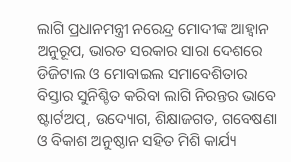ଲାଗି ପ୍ରଧାନମନ୍ତ୍ରୀ ନରେନ୍ଦ୍ର ମୋଦୀଙ୍କ ଆହ୍ୱାନ ଅନୁରୂପ, ଭାରତ ସରକାର ସାରା ଦେଶରେ ଡିଜିଟାଲ ଓ ମୋବାଇଲ ସମାବେଶିତାର ବିସ୍ତାର ସୁନିଶ୍ଚିତ କରିବା ଲାଗି ନିରନ୍ତର ଭାବେ ଷ୍ଟାର୍ଟଅପ୍‌, ଉଦ୍ୟୋଗ, ଶିକ୍ଷାଜଗତ, ଗବେଷଣା ଓ ବିକାଶ ଅନୁଷ୍ଠାନ ସହିତ ମିଶି କାର୍ଯ୍ୟ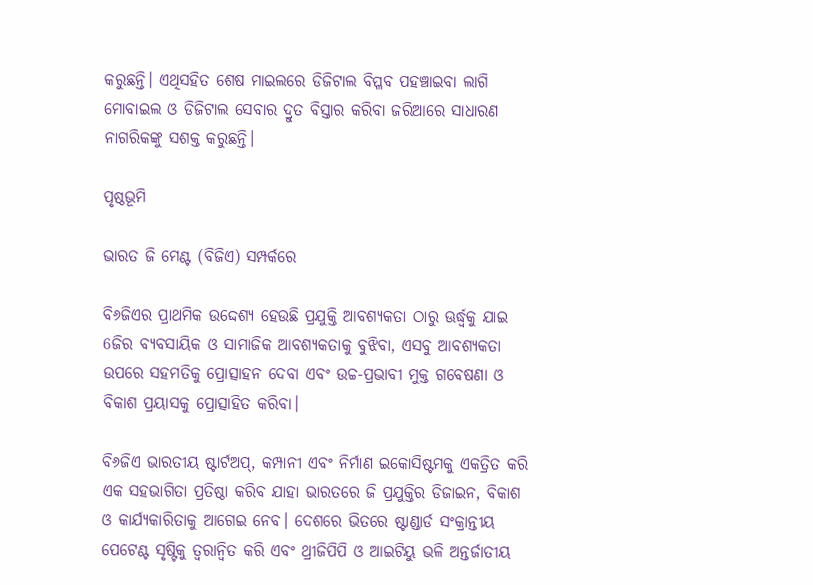କରୁଛନ୍ତି। ଏଥିସହିତ ଶେଷ ମାଇଲରେ ଡିଜିଟାଲ ବିପ୍ଳବ ପହଞ୍ଚାଇବା ଲାଗି ମୋବାଇଲ ଓ ଡିଜିଟାଲ ସେବାର ଦ୍ରୁତ ବିସ୍ତାର କରିବା ଜରିଆରେ ସାଧାରଣ ନାଗରିକଙ୍କୁ ସଶକ୍ତ କରୁଛନ୍ତି।

ପୃଷ୍ଠଭୂମି

ଭାରତ ଜି ମେଣ୍ଟ (ବିଜିଏ) ସମ୍ପର୍କରେ

ବି୬ଜିଏର ପ୍ରାଥମିକ ଉଦ୍ଦେଶ୍ୟ ହେଉଛି ପ୍ରଯୁକ୍ତି ଆବଶ୍ୟକତା ଠାରୁ ଊର୍ଦ୍ଧ୍ୱକୁ ଯାଇ 6ଜିର ବ୍ୟବସାୟିକ ଓ ସାମାଜିକ ଆବଶ୍ୟକତାକୁ ବୁଝିବା, ଏସବୁ ଆବଶ୍ୟକତା ଉପରେ ସହମତିକୁ ପ୍ରୋତ୍ସାହନ ଦେବା ଏବଂ ଉଚ୍ଚ-ପ୍ରଭାବୀ ମୁକ୍ତ ଗବେଷଣା ଓ ବିକାଶ ପ୍ରୟାସକୁ ପ୍ରୋତ୍ସାହିତ କରିବା।

ବି୬ଜିଏ ଭାରତୀୟ ଷ୍ଟାର୍ଟଅପ୍‌, କମ୍ପାନୀ ଏବଂ ନିର୍ମାଣ ଇକୋସିଷ୍ଟମକୁ ଏକତ୍ରିତ କରି ଏକ ସହଭାଗିତା ପ୍ରତିଷ୍ଠା କରିବ ଯାହା ଭାରତରେ ଜି ପ୍ରଯୁକ୍ତିର ଡିଜାଇନ, ବିକାଶ ଓ କାର୍ଯ୍ୟକାରିତାକୁ ଆଗେଇ ନେବ। ଦେଶରେ ଭିତରେ ଷ୍ଟାଣ୍ଡାର୍ଡ ସଂକ୍ରାନ୍ତୀୟ ପେଟେଣ୍ଟ ସୃଷ୍ଟିକୁ ତ୍ୱରାନ୍ୱିତ କରି ଏବଂ ଥ୍ରୀଜିପିପି ଓ ଆଇଟିୟୁ ଭଳି ଅନ୍ତର୍ଜାତୀୟ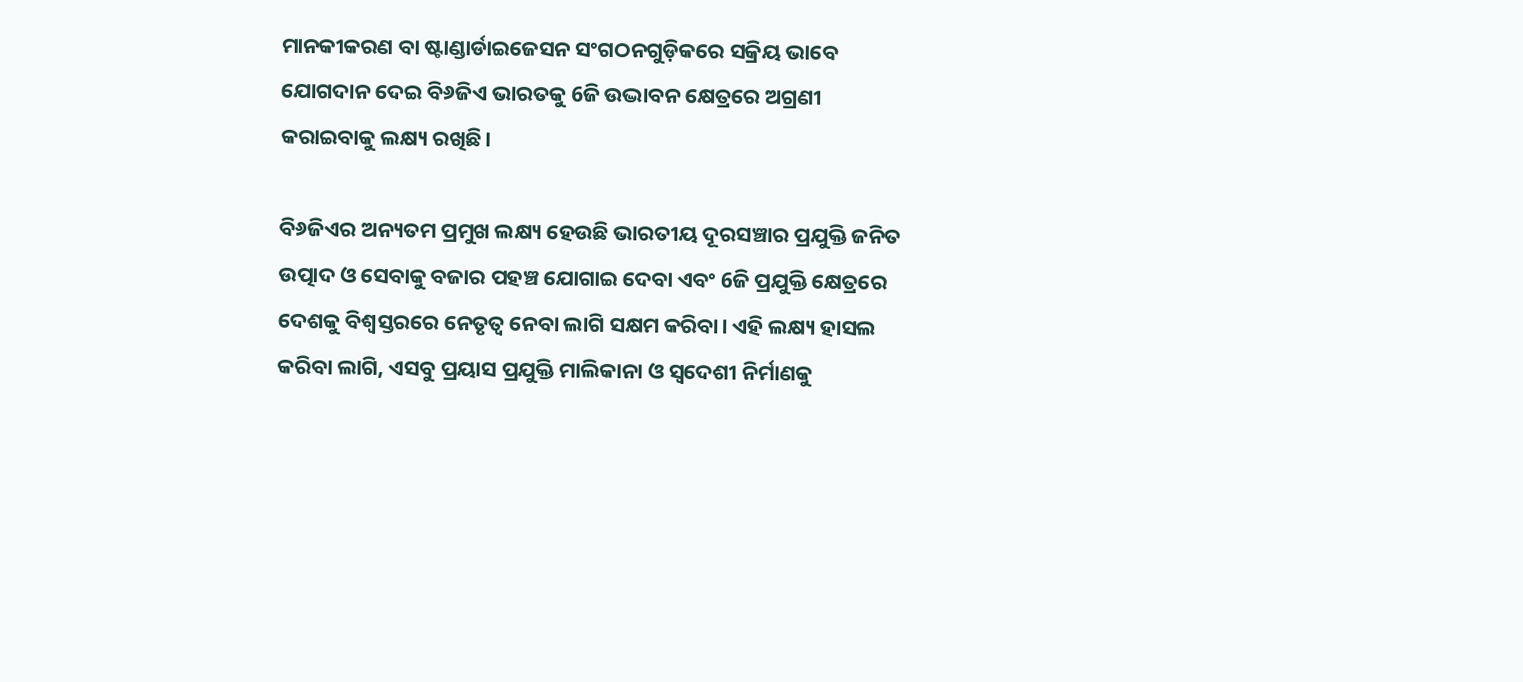ମାନକୀକରଣ ବା ଷ୍ଟାଣ୍ଡାର୍ଡାଇଜେସନ ସଂଗଠନଗୁଡ଼ିକରେ ସକ୍ରିୟ ଭାବେ ଯୋଗଦାନ ଦେଇ ବି୬ଜିଏ ଭାରତକୁ 6ଜି ଉଦ୍ଭାବନ କ୍ଷେତ୍ରରେ ଅଗ୍ରଣୀ କରାଇବାକୁ ଲକ୍ଷ୍ୟ ରଖିଛି।

ବି୬ଜିଏର ଅନ୍ୟତମ ପ୍ରମୁଖ ଲକ୍ଷ୍ୟ ହେଉଛି ଭାରତୀୟ ଦୂରସଞ୍ଚାର ପ୍ରଯୁକ୍ତି ଜନିତ ଉତ୍ପାଦ ଓ ସେବାକୁ ବଜାର ପହଞ୍ଚ ଯୋଗାଇ ଦେବା ଏବଂ 6ଜି ପ୍ରଯୁକ୍ତି କ୍ଷେତ୍ରରେ ଦେଶକୁ ବିଶ୍ୱସ୍ତରରେ ନେତୃତ୍ୱ ନେବା ଲାଗି ସକ୍ଷମ କରିବା। ଏହି ଲକ୍ଷ୍ୟ ହାସଲ କରିବା ଲାଗି, ଏସବୁ ପ୍ରୟାସ ପ୍ରଯୁକ୍ତି ମାଲିକାନା ଓ ସ୍ୱଦେଶୀ ନିର୍ମାଣକୁ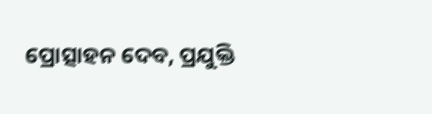ପ୍ରୋତ୍ସାହନ ଦେବ, ପ୍ରଯୁକ୍ତି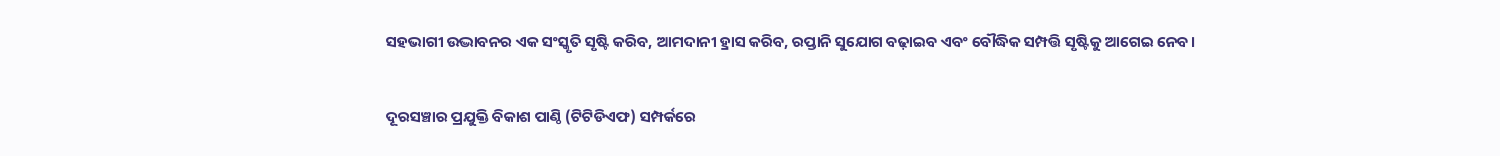ସହଭାଗୀ ଉଦ୍ଭାବନର ଏକ ସଂସ୍କୃତି ସୃଷ୍ଟି କରିବ, ଆମଦାନୀ ହ୍ରାସ କରିବ, ରପ୍ତାନି ସୁଯୋଗ ବଢ଼ାଇବ ଏବଂ ବୌଦ୍ଧିକ ସମ୍ପତ୍ତି ସୃଷ୍ଟିକୁ ଆଗେଇ ନେବ।

ଦୂରସଞ୍ଚାର ପ୍ରଯୁକ୍ତି ବିକାଶ ପାଣ୍ଠି (ଟିଟିଡିଏଫ) ସମ୍ପର୍କରେ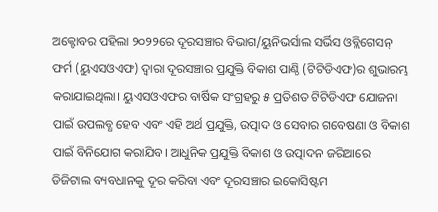ଅକ୍ଟୋବର ପହିଲା ୨୦୨୨ରେ ଦୂରସଞ୍ଚାର ବିଭାଗ/ୟୁନିଭର୍ସାଲ ସର୍ଭିସ ଓବ୍ଲିଗେସନ୍‌ ଫର୍ମ (ୟୁଏସଓଏଫ) ଦ୍ୱାରା ଦୂରସଞ୍ଚାର ପ୍ରଯୁକ୍ତି ବିକାଶ ପାଣ୍ଠି (ଟିଟିଡିଏଫ)ର ଶୁଭାରମ୍ଭ କରାଯାଇଥିଲା। ୟୁଏସଓଏଫର ବାର୍ଷିକ ସଂଗ୍ରହରୁ ୫ ପ୍ରତିଶତ ଟିଟିଡିଏଫ ଯୋଜନା ପାଇଁ ଉପଲବ୍ଧ ହେବ ଏବଂ ଏହି ଅର୍ଥ ପ୍ରଯୁକ୍ତି, ଉତ୍ପାଦ ଓ ସେବାର ଗବେଷଣା ଓ ବିକାଶ ପାଇଁ ବିନିଯୋଗ କରାଯିବ। ଆଧୁନିକ ପ୍ରଯୁକ୍ତି ବିକାଶ ଓ ଉତ୍ପାଦନ ଜରିଆରେ ଡିଜିଟାଲ ବ୍ୟବଧାନକୁ ଦୂର କରିବା ଏବଂ ଦୂରସଞ୍ଚାର ଇକୋସିଷ୍ଟମ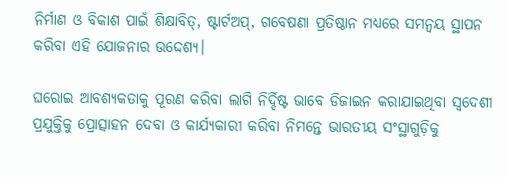ନିର୍ମାଣ ଓ ବିକାଶ ପାଇଁ ଶିକ୍ଷାବିତ୍‌, ଷ୍ଟାର୍ଟଅପ୍‌, ଗବେଷଣା ପ୍ରତିଷ୍ଠାନ ମଧ୍ୟରେ ସମନ୍ୱୟ ସ୍ଥାପନ କରିବା ଏହି ଯୋଜନାର ଉଦ୍ଦେଶ୍ୟ।

ଘରୋଇ ଆବଶ୍ୟକତାକୁ ପୂରଣ କରିବା ଲାଗି ନିର୍ଦ୍ଦିଷ୍ଟ ଭାବେ ଡିଜାଇନ କରାଯାଇଥିବା ସ୍ୱଦେଶୀ ପ୍ରଯୁକ୍ତିକୁ ପ୍ରୋତ୍ସାହନ ଦେବା ଓ କାର୍ଯ୍ୟକାରୀ କରିବା ନିମନ୍ତେ ଭାରତୀୟ ସଂସ୍ଥାଗୁଡ଼ିକୁ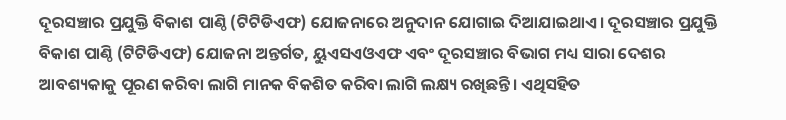ଦୂରସଞ୍ଚାର ପ୍ରଯୁକ୍ତି ବିକାଶ ପାଣ୍ଠି (ଟିଟିଡିଏଫ) ଯୋଜନାରେ ଅନୁଦାନ ଯୋଗାଇ ଦିଆଯାଇଥାଏ। ଦୂରସଞ୍ଚାର ପ୍ରଯୁକ୍ତି ବିକାଶ ପାଣ୍ଠି (ଟିଟିଡିଏଫ) ଯୋଜନା ଅନ୍ତର୍ଗତ, ୟୁଏସଏଓଏଫ ଏବଂ ଦୂରସଞ୍ଚାର ବିଭାଗ ମଧ୍ୟ ସାରା ଦେଶର ଆବଶ୍ୟକାକୁ ପୂରଣ କରିବା ଲାଗି ମାନକ ବିକଶିତ କରିବା ଲାଗି ଲକ୍ଷ୍ୟ ରଖିଛନ୍ତି। ଏଥିସହିତ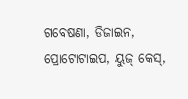ଗବେଷଣା, ଡିଜାଇନ, ପ୍ରୋଟୋଟାଇପ, ୟୁଜ୍‌ କେସ୍‌,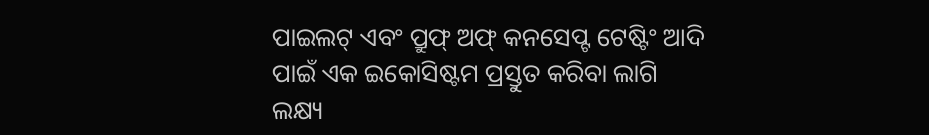ପାଇଲଟ୍‌ ଏବଂ ପ୍ରୁଫ୍‌ ଅଫ୍‌ କନସେପ୍ଟ ଟେଷ୍ଟିଂ ଆଦି ପାଇଁ ଏକ ଇକୋସିଷ୍ଟମ ପ୍ରସ୍ତୁତ କରିବା ଲାଗି ଲକ୍ଷ୍ୟ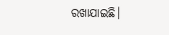ରଖାଯାଇଛି।